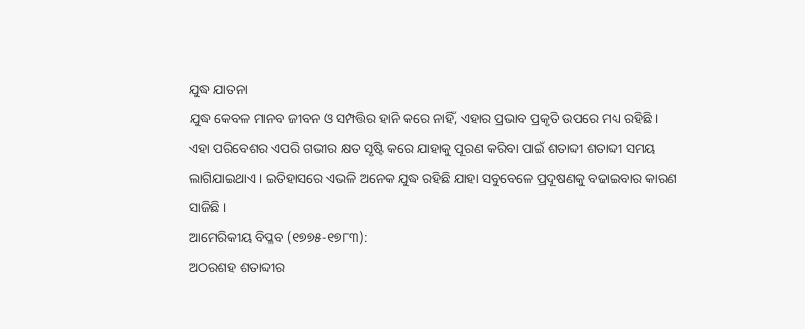ଯୁଦ୍ଧ ଯାତନା
ଯୁଦ୍ଧ କେବଳ ମାନବ ଜୀବନ ଓ ସମ୍ପତ୍ତିର ହାନି କରେ ନାହିଁ, ଏହାର ପ୍ରଭାବ ପ୍ରକୃତି ଉପରେ ମଧ୍ୟ ରହିଛି । ଏହା ପରିବେଶର ଏପରି ଗଭୀର କ୍ଷତ ସୃଷ୍ଟି କରେ ଯାହାକୁ ପୂରଣ କରିବା ପାଇଁ ଶତାବ୍ଦୀ ଶତାବ୍ଦୀ ସମୟ ଲାଗିଯାଇଥାଏ । ଇତିହାସରେ ଏଭଳି ଅନେକ ଯୁଦ୍ଧ ରହିଛି ଯାହା ସବୁବେଳେ ପ୍ରଦୂଷଣକୁ ବଢାଇବାର କାରଣ ସାଜିଛି ।
ଆମେରିକୀୟ ବିପ୍ଳବ (୧୭୭୫-୧୭୮୩):
ଅଠରଶହ ଶତାବ୍ଦୀର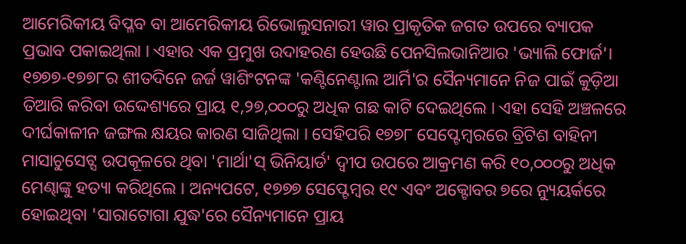ଆମେରିକୀୟ ବିପ୍ଳବ ବା ଆମେରିକୀୟ ରିଭୋଲୁସନାରୀ ୱାର ପ୍ରାକୃତିକ ଜଗତ ଉପରେ ବ୍ୟାପକ ପ୍ରଭାବ ପକାଇଥିଲା । ଏହାର ଏକ ପ୍ରମୁଖ ଉଦାହରଣ ହେଉଛି ପେନସିଲଭାନିଆର 'ଭ୍ୟାଲି ଫୋର୍ଜ'। ୧୭୭୭-୧୭୭୮ର ଶୀତଦିନେ ଜର୍ଜ ୱାଶିଂଟନଙ୍କ 'କଣ୍ଟିନେଣ୍ଟାଲ ଆର୍ମି'ର ସୈନ୍ୟମାନେ ନିଜ ପାଇଁ କୁଡ଼ିଆ ତିଆରି କରିବା ଉଦ୍ଦେଶ୍ୟରେ ପ୍ରାୟ ୧,୨୭,୦୦୦ରୁ ଅଧିକ ଗଛ କାଟି ଦେଇଥିଲେ । ଏହା ସେହି ଅଞ୍ଚଳରେ ଦୀର୍ଘକାଳୀନ ଜଙ୍ଗଲ କ୍ଷୟର କାରଣ ସାଜିଥିଲା । ସେହିପରି ୧୭୭୮ ସେପ୍ଟେମ୍ବରରେ ବ୍ରିଟିଶ ବାହିନୀ ମାସାଚୁସେଟ୍ସ ଉପକୂଳରେ ଥିବା 'ମାର୍ଥା'ସ୍ ଭିନିୟାର୍ଡ' ଦ୍ୱୀପ ଉପରେ ଆକ୍ରମଣ କରି ୧୦,୦୦୦ରୁ ଅଧିକ ମେଣ୍ଢାଙ୍କୁ ହତ୍ୟା କରିଥିଲେ । ଅନ୍ୟପଟେ, ୧୭୭୭ ସେପ୍ଟେମ୍ବର ୧୯ ଏବଂ ଅକ୍ଟୋବର ୭ରେ ନ୍ୟୁୟର୍କରେ ହୋଇଥିବା 'ସାରାଟୋଗା ଯୁଦ୍ଧ'ରେ ସୈନ୍ୟମାନେ ପ୍ରାୟ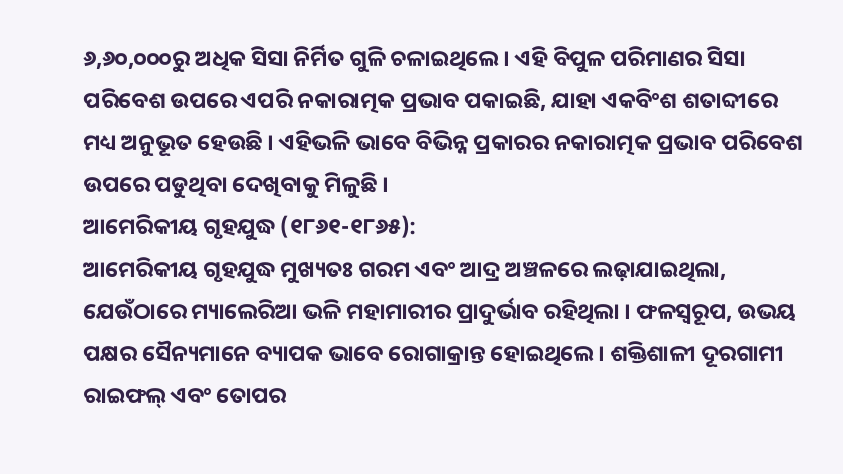୬,୬୦,୦୦୦ରୁ ଅଧିକ ସିସା ନିର୍ମିତ ଗୁଳି ଚଳାଇଥିଲେ । ଏହି ବିପୁଳ ପରିମାଣର ସିସା ପରିବେଶ ଉପରେ ଏପରି ନକାରାତ୍ମକ ପ୍ରଭାବ ପକାଇଛି, ଯାହା ଏକବିଂଶ ଶତାବ୍ଦୀରେ ମଧ୍ୟ ଅନୁଭୂତ ହେଉଛି । ଏହିଭଳି ଭାବେ ବିଭିନ୍ନ ପ୍ରକାରର ନକାରାତ୍ମକ ପ୍ରଭାବ ପରିବେଶ ଉପରେ ପଡୁଥିବା ଦେଖିବାକୁ ମିଳୁଛି ।
ଆମେରିକୀୟ ଗୃହଯୁଦ୍ଧ (୧୮୬୧-୧୮୬୫):
ଆମେରିକୀୟ ଗୃହଯୁଦ୍ଧ ମୁଖ୍ୟତଃ ଗରମ ଏବଂ ଆଦ୍ର ଅଞ୍ଚଳରେ ଲଢ଼ାଯାଇଥିଲା, ଯେଉଁଠାରେ ମ୍ୟାଲେରିଆ ଭଳି ମହାମାରୀର ପ୍ରାଦୁର୍ଭାବ ରହିଥିଲା । ଫଳସ୍ୱରୂପ, ଉଭୟ ପକ୍ଷର ସୈନ୍ୟମାନେ ବ୍ୟାପକ ଭାବେ ରୋଗାକ୍ରାନ୍ତ ହୋଇଥିଲେ। ଶକ୍ତିଶାଳୀ ଦୂରଗାମୀ ରାଇଫଲ୍ ଏବଂ ତୋପର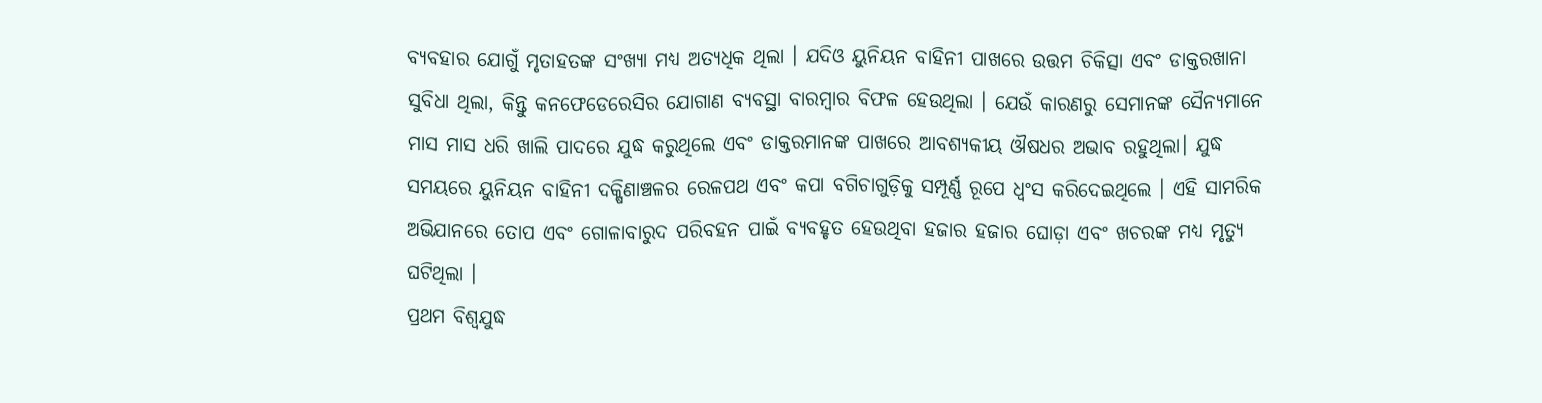ବ୍ୟବହାର ଯୋଗୁଁ ମୃତାହତଙ୍କ ସଂଖ୍ୟା ମଧ୍ୟ ଅତ୍ୟଧିକ ଥିଲା । ଯଦିଓ ୟୁନିୟନ ବାହିନୀ ପାଖରେ ଉତ୍ତମ ଚିକିତ୍ସା ଏବଂ ଡାକ୍ତରଖାନା ସୁବିଧା ଥିଲା, କିନ୍ତୁ କନଫେଡେରେସିର ଯୋଗାଣ ବ୍ୟବସ୍ଥା ବାରମ୍ବାର ବିଫଳ ହେଉଥିଲା । ଯେଉଁ କାରଣରୁ ସେମାନଙ୍କ ସୈନ୍ୟମାନେ ମାସ ମାସ ଧରି ଖାଲି ପାଦରେ ଯୁଦ୍ଧ କରୁଥିଲେ ଏବଂ ଡାକ୍ତରମାନଙ୍କ ପାଖରେ ଆବଶ୍ୟକୀୟ ଔଷଧର ଅଭାବ ରହୁଥିଲା। ଯୁଦ୍ଧ ସମୟରେ ୟୁନିୟନ ବାହିନୀ ଦକ୍ଷିଣାଞ୍ଚଳର ରେଳପଥ ଏବଂ କପା ବଗିଚାଗୁଡ଼ିକୁ ସମ୍ପୂର୍ଣ୍ଣ ରୂପେ ଧ୍ୱଂସ କରିଦେଇଥିଲେ । ଏହି ସାମରିକ ଅଭିଯାନରେ ତୋପ ଏବଂ ଗୋଳାବାରୁଦ ପରିବହନ ପାଇଁ ବ୍ୟବହୃତ ହେଉଥିବା ହଜାର ହଜାର ଘୋଡ଼ା ଏବଂ ଖଚରଙ୍କ ମଧ୍ୟ ମୃତ୍ୟୁ ଘଟିଥିଲା ।
ପ୍ରଥମ ବିଶ୍ୱଯୁଦ୍ଧ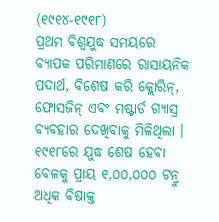(୧୯୧୪-୧୯୧୮)
ପ୍ରଥମ ବିଶ୍ୱଯୁଦ୍ଧ ସମୟରେ ବ୍ୟାପକ ପରିମାଣରେ ରାସାୟନିକ ପଦାର୍ଥ, ବିଶେଷ କରି କ୍ଲୋରିନ୍, ଫୋସଜିନ୍ ଏବଂ ମଷ୍ଟାର୍ଡ ଗ୍ୟାସ୍ର ବ୍ୟବହାର ଦେଖିବାକୁ ମିଳିଥିଲା । ୧୯୧୮ରେ ଯୁଦ୍ଧ ଶେଷ ହେବା ବେଳକୁ ପ୍ରାୟ ୧,୦୦,୦୦୦ ଟନ୍ରୁ ଅଧିକ ବିଷାକ୍ତ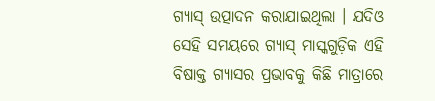ଗ୍ୟାସ୍ ଉତ୍ପାଦନ କରାଯାଇଥିଲା । ଯଦିଓ ସେହି ସମୟରେ ଗ୍ୟାସ୍ ମାସ୍କଗୁଡ଼ିକ ଏହି ବିଷାକ୍ତ ଗ୍ୟାସର ପ୍ରଭାବକୁ କିଛି ମାତ୍ରାରେ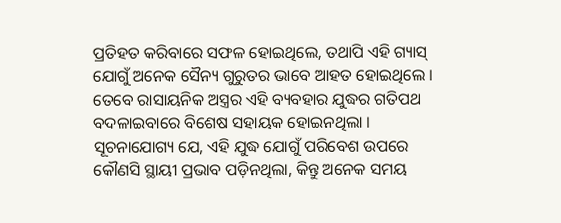ପ୍ରତିହତ କରିବାରେ ସଫଳ ହୋଇଥିଲେ, ତଥାପି ଏହି ଗ୍ୟାସ୍ ଯୋଗୁଁ ଅନେକ ସୈନ୍ୟ ଗୁରୁତର ଭାବେ ଆହତ ହୋଇଥିଲେ । ତେବେ ରାସାୟନିକ ଅସ୍ତ୍ରର ଏହି ବ୍ୟବହାର ଯୁଦ୍ଧର ଗତିପଥ ବଦଳାଇବାରେ ବିଶେଷ ସହାୟକ ହୋଇନଥିଲା । ସୂଚନାଯୋଗ୍ୟ ଯେ, ଏହି ଯୁଦ୍ଧ ଯୋଗୁଁ ପରିବେଶ ଉପରେ କୌଣସି ସ୍ଥାୟୀ ପ୍ରଭାବ ପଡ଼ିନଥିଲା, କିନ୍ତୁ ଅନେକ ସମୟ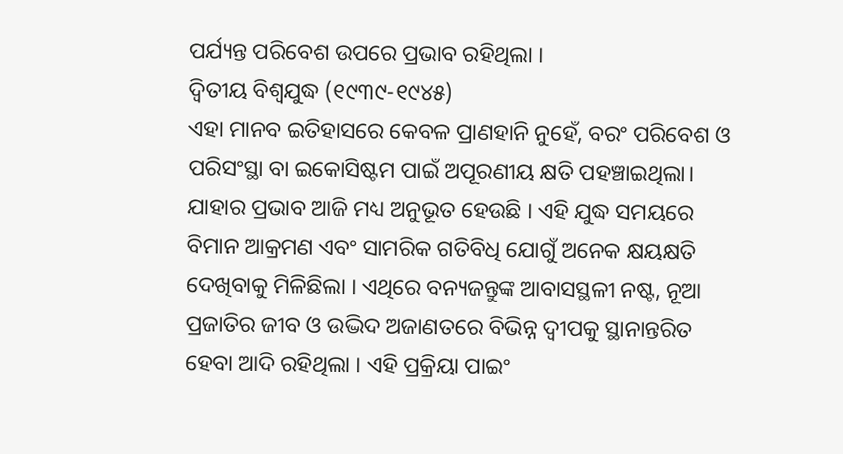ପର୍ଯ୍ୟନ୍ତ ପରିବେଶ ଉପରେ ପ୍ରଭାବ ରହିଥିଲା ।
ଦ୍ୱିତୀୟ ବିଶ୍ୱଯୁଦ୍ଧ (୧୯୩୯-୧୯୪୫)
ଏହା ମାନବ ଇତିହାସରେ କେବଳ ପ୍ରାଣହାନି ନୁହେଁ, ବରଂ ପରିବେଶ ଓ ପରିସଂସ୍ଥା ବା ଇକୋସିଷ୍ଟମ ପାଇଁ ଅପୂରଣୀୟ କ୍ଷତି ପହଞ୍ଚାଇଥିଲା। ଯାହାର ପ୍ରଭାବ ଆଜି ମଧ୍ୟ ଅନୁଭୂତ ହେଉଛି । ଏହି ଯୁଦ୍ଧ ସମୟରେ ବିମାନ ଆକ୍ରମଣ ଏବଂ ସାମରିକ ଗତିବିଧି ଯୋଗୁଁ ଅନେକ କ୍ଷୟକ୍ଷତି ଦେଖିବାକୁ ମିଳିଛିଲା । ଏଥିରେ ବନ୍ୟଜନ୍ତୁଙ୍କ ଆବାସସ୍ଥଳୀ ନଷ୍ଟ, ନୂଆ ପ୍ରଜାତିର ଜୀବ ଓ ଉଦ୍ଭିଦ ଅଜାଣତରେ ବିଭିନ୍ନ ଦ୍ୱୀପକୁ ସ୍ଥାନାନ୍ତରିତ ହେବା ଆଦି ରହିଥିଲା । ଏହି ପ୍ରକ୍ରିୟା ପାଇଂ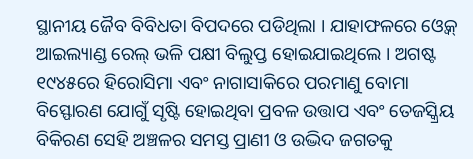ସ୍ଥାନୀୟ ଜୈବ ବିବିଧତା ବିପଦରେ ପଡିଥିଲା । ଯାହାଫଳରେ ଓ୍ୱେକ୍ ଆଇଲ୍ୟାଣ୍ଡ ରେଲ୍ ଭଳି ପକ୍ଷୀ ବିଲୁପ୍ତ ହୋଇଯାଇଥିଲେ । ଅଗଷ୍ଟ ୧୯୪୫ରେ ହିରୋସିମା ଏବଂ ନାଗାସାକିରେ ପରମାଣୁ ବୋମା ବିସ୍ଫୋରଣ ଯୋଗୁଁ ସୃଷ୍ଟି ହୋଇଥିବା ପ୍ରବଳ ଉତ୍ତାପ ଏବଂ ତେଜସ୍କ୍ରିୟ ବିକିରଣ ସେହି ଅଞ୍ଚଳର ସମସ୍ତ ପ୍ରାଣୀ ଓ ଉଦ୍ଭିଦ ଜଗତକୁ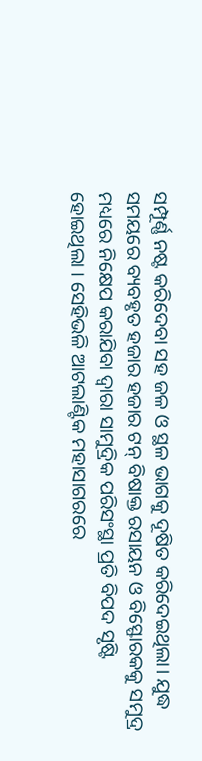ସମ୍ପୂର୍ଣ୍ଣ ନଷ୍ଟ କରିଦେବା ସହ ଜଳ ଓ ସ୍ଥଳ ଭାଗକୁ ଦୂଷିତ କରିଦେଇଥିଲା। ଯୁଦ୍ଧ ସମୟରେ ବ୍ୟବହୃତ ହଜାର ହଜାର ଟନ୍ ବିଷାକ୍ତ ରସାୟନ ଓ ବିସ୍ଫୋରକକୁ ସମୁଦ୍ର ମଧ୍ୟରେ ନିକ୍ଷେପ କରାଯିବା ଦ୍ୱାରା ସାମୁଦ୍ରିକ ପରିସଂସ୍ଥା ପ୍ରତି ବିପଦ ସୃଷ୍ଟି ହୋଇଥିଲା । ସେହିଭଳି ଆଟଲାଣ୍ଟିକ ମହାସାଗରରେ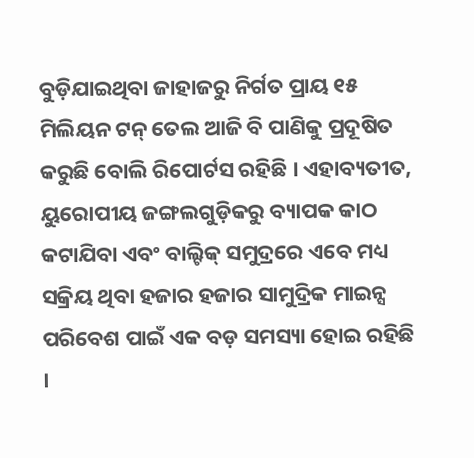ବୁଡ଼ିଯାଇଥିବା ଜାହାଜରୁ ନିର୍ଗତ ପ୍ରାୟ ୧୫ ମିଲିୟନ ଟନ୍ ତେଲ ଆଜି ବି ପାଣିକୁ ପ୍ରଦୂଷିତ କରୁଛି ବୋଲି ରିପୋର୍ଟସ ରହିଛି । ଏହାବ୍ୟତୀତ, ୟୁରୋପୀୟ ଜଙ୍ଗଲଗୁଡ଼ିକରୁ ବ୍ୟାପକ କାଠ କଟାଯିବା ଏବଂ ବାଲ୍ଟିକ୍ ସମୁଦ୍ରରେ ଏବେ ମଧ୍ୟ ସକ୍ରିୟ ଥିବା ହଜାର ହଜାର ସାମୁଦ୍ରିକ ମାଇନ୍ସ ପରିବେଶ ପାଇଁ ଏକ ବଡ଼ ସମସ୍ୟା ହୋଇ ରହିଛି ।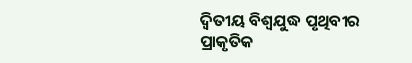ଦ୍ୱିତୀୟ ବିଶ୍ୱଯୁଦ୍ଧ ପୃଥିବୀର ପ୍ରାକୃତିକ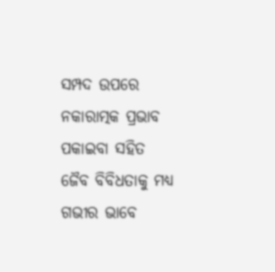ସମ୍ପଦ ଉପରେ ନକାରାତ୍ମକ ପ୍ରଭାବ ପକାଇବା ସହିତ ଜୈବ ବିବିଧତାକୁ ମଧ୍ୟ ଗଭୀର ଭାବେ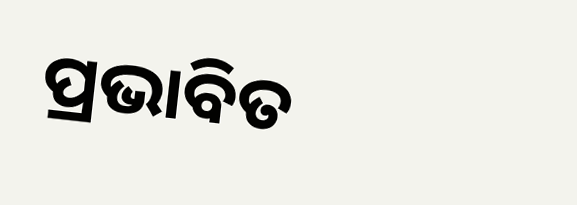ପ୍ରଭାବିତ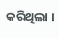କରିଥିଲା ।